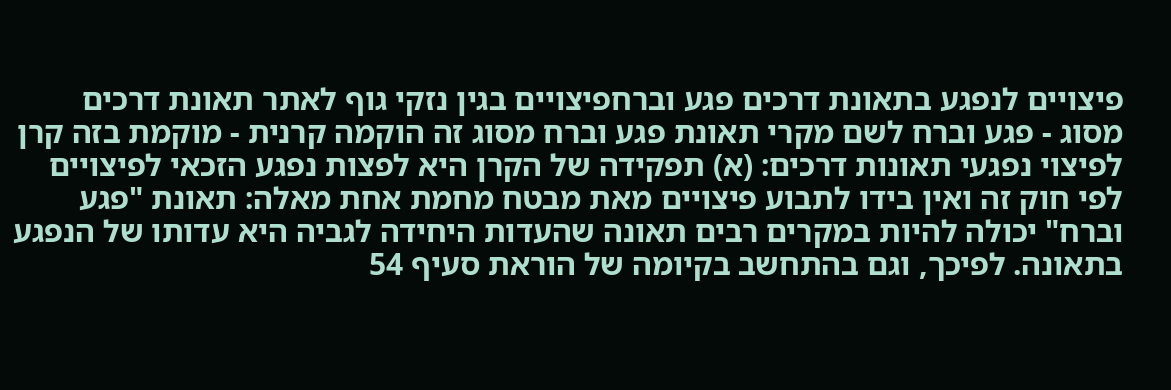פיצויים לנפגע בתאונת דרכים פגע וברחפיצויים בגין נזקי גוף לאתר תאונת דרכים מסוג - פגע וברח לשם מקרי תאונת פגע וברח מסוג זה הוקמה קרנית - מוקמת בזה קרן לפיצוי נפגעי תאונות דרכים: (א) תפקידה של הקרן היא לפצות נפגע הזכאי לפיצויים לפי חוק זה ואין בידו לתבוע פיצויים מאת מבטח מחמת אחת מאלה: תאונת "פגע וברח" יכולה להיות במקרים רבים תאונה שהעדות היחידה לגביה היא עדותו של הנפגע בתאונה. לפיכך, וגם בהתחשב בקיומה של הוראת סעיף 54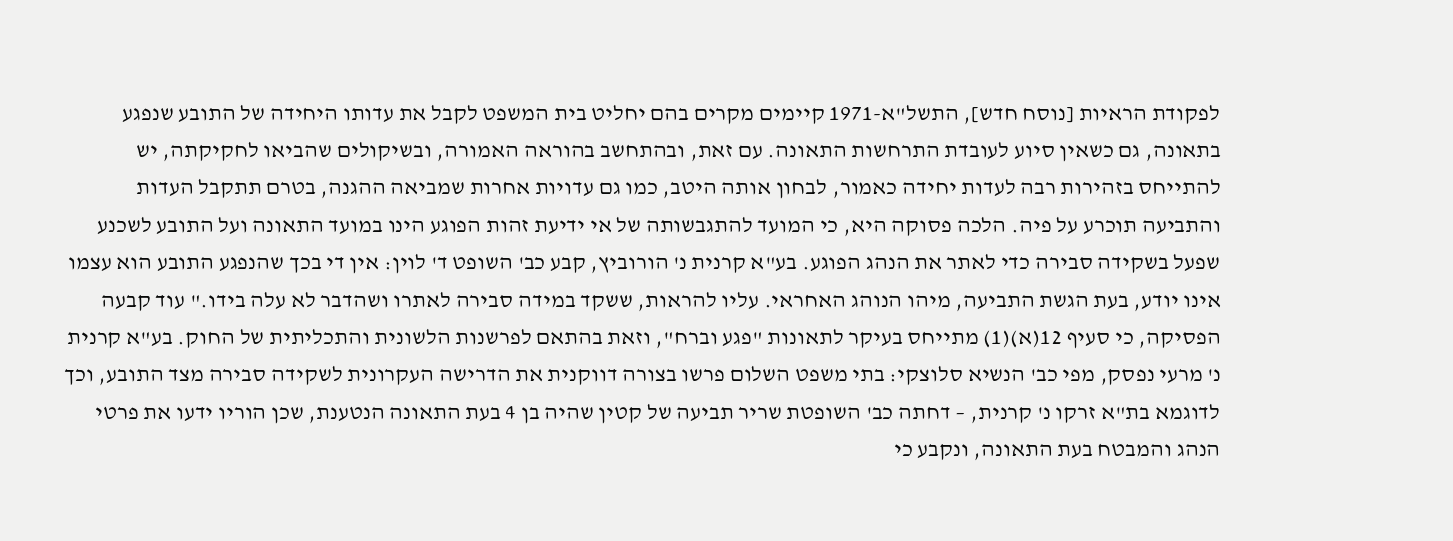לפקודת הראיות [נוסח חדש], התשל"א-1971 קיימים מקרים בהם יחליט בית המשפט לקבל את עדותו היחידה של התובע שנפגע בתאונה, גם כשאין סיוע לעובדת התרחשות התאונה. עם זאת, ובהתחשב בהוראה האמורה, ובשיקולים שהביאו לחקיקתה, יש להתייחס בזהירות רבה לעדות יחידה כאמור, לבחון אותה היטב, כמו גם עדויות אחרות שמביאה ההגנה, בטרם תתקבל העדות והתביעה תוכרע על פיה. הלכה פסוקה היא, כי המועד להתגבשותה של אי ידיעת זהות הפוגע הינו במועד התאונה ועל התובע לשכנע שפעל בשקידה סבירה כדי לאתר את הנהג הפוגע. בע"א קרנית נ' הורוביץ, קבע כב' השופט ד' לוין: אין די בכך שהנפגע התובע הוא עצמו אינו יודע, בעת הגשת התביעה, מיהו הנוהג האחראי. עליו להראות, ששקד במידה סבירה לאתרו ושהדבר לא עלה בידו." עוד קבעה הפסיקה, כי סעיף 12(א)(1) מתייחס בעיקר לתאונות "פגע וברח", וזאת בהתאם לפרשנות הלשונית והתכליתית של החוק. בע"א קרנית נ' מרעי נפסק, מפי כב' הנשיא סלוצקי: בתי משפט השלום פרשו בצורה דווקנית את הדרישה העקרונית לשקידה סבירה מצד התובע, וכך לדוגמא בת"א זרקו נ' קרנית, – דחתה כב' השופטת שריר תביעה של קטין שהיה בן 4 בעת התאונה הנטענת, שכן הוריו ידעו את פרטי הנהג והמבטח בעת התאונה, ונקבע כי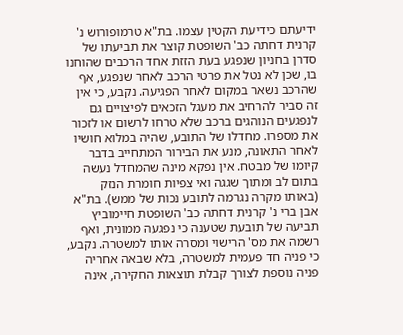ידיעתם כידיעת הקטין עצמו. בת"א טרמופורוש נ' קרנית דחתה כב' השופטת קוצר את תביעתו של סדרן בחניון שנפגע בעת הזזת אחד הרכבים שהוחנו בו, שכן לא נטל את פרטי הרכב לאחר שנפגע, אף שהרכב נשאר במקום לאחר הפגיעה. נקבע, כי אין זה סביר להרחיב את מעגל הזכאים לפיצויים גם לנפגעים הנוהגים ברכב שלא טרחו לרשום או לזכור את מספרו. מחדלו של התובע, שהיה במלוא חושיו לאחר התאונה, מנע את הבירור המתחייב בדבר קיומו של מבטח. אין נפקא מינה שהמחדל נעשה בתום לב ומתוך שגגה ואי צפיות חומרת הנזק (באותו מקרה נגרמה לתובע נכות של ממש). בת"א אבן ברי נ' קרנית דחתה כב' השופטת חיימוביץ תביעה של תובעת שטענה כי נפגעה ממונית, ואף רשמה את מס' הרישוי ומסרה אותו למשטרה. נקבע, כי פניה חד פעמית למשטרה, בלא שבאה אחריה פניה נוספת לצורך קבלת תוצאות החקירה, אינה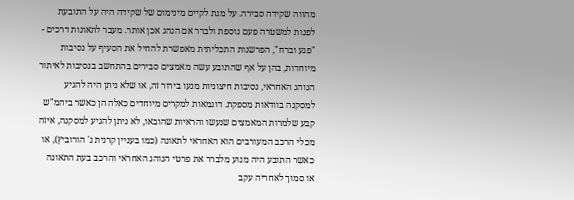מהווה שקידה סבירה. על מנת לקיים מינימום של שקידה היה על התובעת לפנות למשטרה פעם נוספת ולברר אם הנהג אכן אותר. מעבר לתאונות דרכים - "פגע וברח", הפרשנות התכליתית מאפשרת להחיל את הסעיף על נסיבות מיוחדות, בהן על אף שהתובע עשה מאמצים סבירים בהתחשב בנסיבות לאיתור הנוהג האחראי, נסיבות חיצוניות מנעו בירור זה, או שלא ניתן היה להגיע למסקנה בוודאות מספקת. דוגמאות למקרים מיוחדים כאלה הן כאשר ביהמ"ש קבע שלמרות המאמצים שנעשו והראיות שהובאו, לא ניתן להגיע למסקנה, איזה מכלי הרכב המעורבים הוא האחראי לתאונה (כמו בעניין קרנית נ' הורוביץ), או כאשר התובע היה מנוע מלברר את פרטי הנוהג האחראי והרכב בעת התאונה או סמוך לאחריה עקב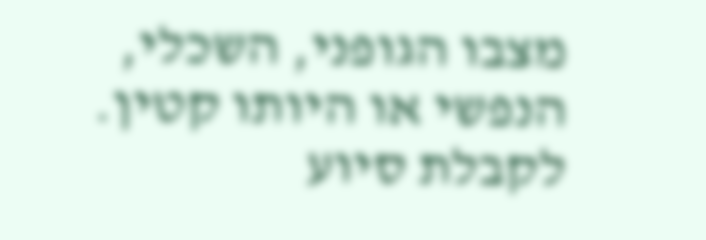מצבו הגופני, השכלי, הנפשי או היותו קטין. לקבלת סיוע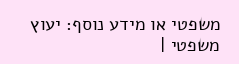משפטי או מידע נוסף: יעוץ משפטי |